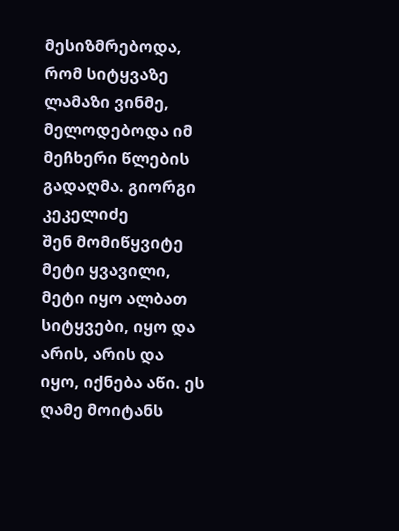მესიზმრებოდა, რომ სიტყვაზე ლამაზი ვინმე, მელოდებოდა იმ მეჩხერი წლების გადაღმა. გიორგი კეკელიძე
შენ მომიწყვიტე მეტი ყვავილი, მეტი იყო ალბათ სიტყვები, იყო და არის, არის და იყო, იქნება აწი. ეს ღამე მოიტანს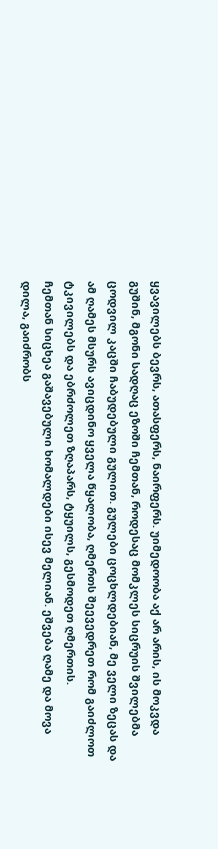ყვავილებს ბევრს, ათასფერს, ნაირფერს. უიმედოობა აქ არ არის, ის მოკვდა გუშინ, მგონი სადღაც ეზოში ჩემთან, როდესაც მომკლეს სიცრუის შვილებმა ცოდვილ კაცში ჩაბუდებული გულით. გულები ცოცხლდებიან, მე ველი ზეცას და ამ ღამეს მსურს ავიცდინო ყველა წყალობა, ღმერთს შეევედრეთ რომ გაიძლოთ ტკივილებს და ებრძოლეთ ზღაპარს, ტყუილს, გესმოდეთ ღმერთის.
ჩემთან სიცხეა გაშავებული ხომალდები ისევ მელიან. ეშვება ღამე და მოვა დილა, გაიძრობს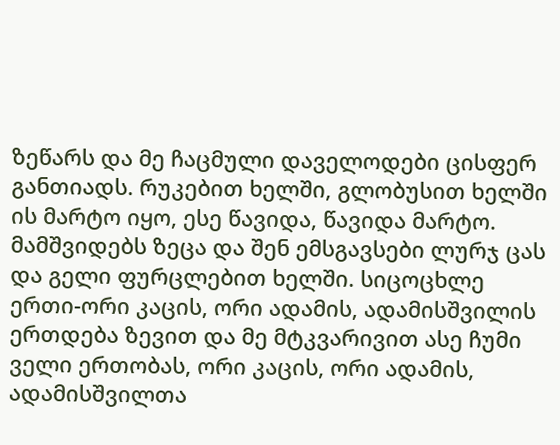ზეწარს და მე ჩაცმული დაველოდები ცისფერ განთიადს. რუკებით ხელში, გლობუსით ხელში ის მარტო იყო, ესე წავიდა, წავიდა მარტო. მამშვიდებს ზეცა და შენ ემსგავსები ლურჯ ცას და გელი ფურცლებით ხელში. სიცოცხლე ერთი-ორი კაცის, ორი ადამის, ადამისშვილის ერთდება ზევით და მე მტკვარივით ასე ჩუმი ველი ერთობას, ორი კაცის, ორი ადამის, ადამისშვილთა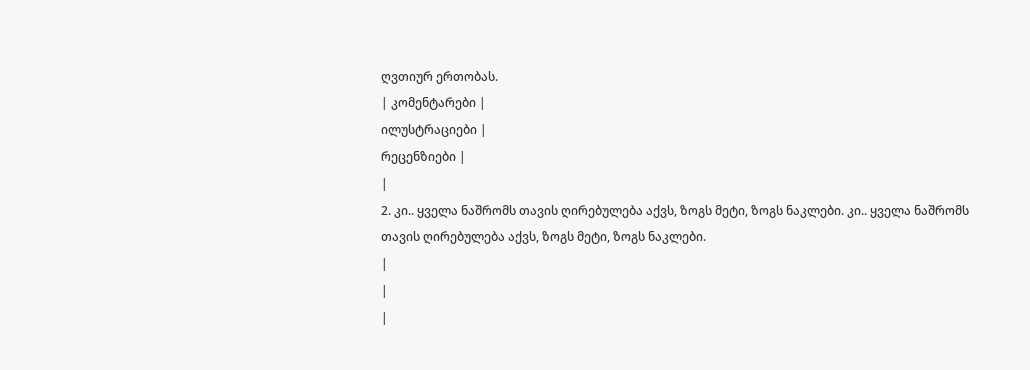ღვთიურ ერთობას.
| კომენტარები |
ილუსტრაციები |
რეცენზიები |
|
2. კი.. ყველა ნაშრომს თავის ღირებულება აქვს, ზოგს მეტი, ზოგს ნაკლები. კი.. ყველა ნაშრომს თავის ღირებულება აქვს, ზოგს მეტი, ზოგს ნაკლები.
|
|
|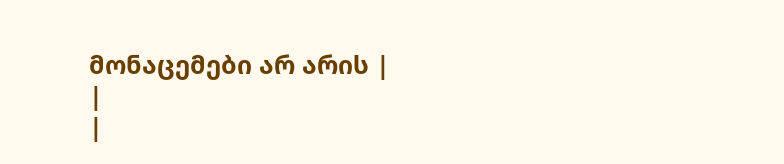მონაცემები არ არის |
|
|